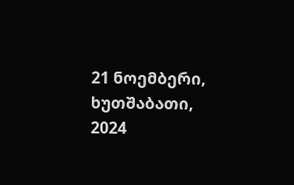21 ნოემბერი, ხუთშაბათი, 2024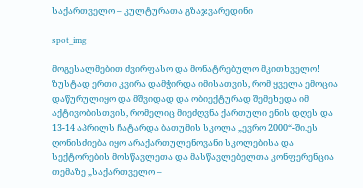საქართველო – კულტურათა გზაჯვარედინი

spot_img

მოგესალმებით ძვირფასო და მონატრებულო მკითხველო! ზუსტად ერთი კვირა დამჭირდა იმისათვის, რომ ყველა ემოცია დაწურულიყო და მშვიდად და ობიექტურად შემეხედა იმ აქტივობისთვის, რომელიც მიეძღვნა ქართული ენის დღეს და 13-14 აპრილს ჩატარდა ბათუმის სკოლა „ევრო 2000“-ში.ეს ღონისძიება იყო არაქართულენოვანი სკოლებისა და სექტორების მოსწავლეთა და მასწავლებელთა კონფერენცია თემაზე „საქართველო –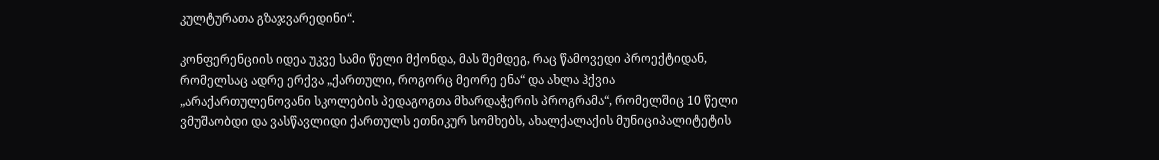კულტურათა გზაჯვარედინი“.

კონფერენციის იდეა უკვე სამი წელი მქონდა, მას შემდეგ, რაც წამოვედი პროექტიდან, რომელსაც ადრე ერქვა „ქართული, როგორც მეორე ენა“ და ახლა ჰქვია „არაქართულენოვანი სკოლების პედაგოგთა მხარდაჭერის პროგრამა“, რომელშიც 10 წელი ვმუშაობდი და ვასწავლიდი ქართულს ეთნიკურ სომხებს, ახალქალაქის მუნიციპალიტეტის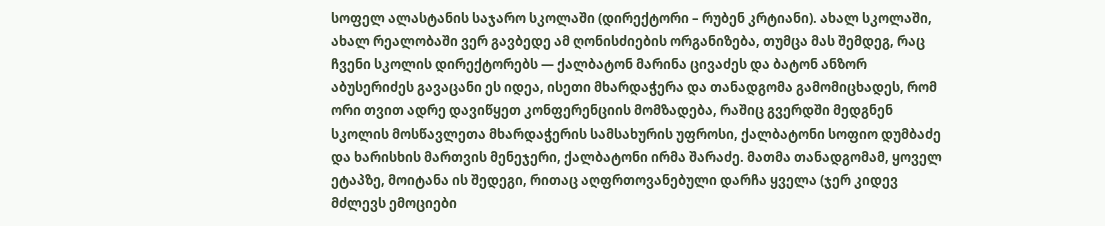სოფელ ალასტანის საჯარო სკოლაში (დირექტორი – რუბენ კრტიანი). ახალ სკოლაში, ახალ რეალობაში ვერ გავბედე ამ ღონისძიების ორგანიზება, თუმცა მას შემდეგ, რაც ჩვენი სკოლის დირექტორებს — ქალბატონ მარინა ცივაძეს და ბატონ ანზორ აბუსერიძეს გავაცანი ეს იდეა, ისეთი მხარდაჭერა და თანადგომა გამომიცხადეს, რომ ორი თვით ადრე დავიწყეთ კონფერენციის მომზადება, რაშიც გვერდში მედგნენ სკოლის მოსწავლეთა მხარდაჭერის სამსახურის უფროსი, ქალბატონი სოფიო დუმბაძე და ხარისხის მართვის მენეჯერი, ქალბატონი ირმა შარაძე. მათმა თანადგომამ, ყოველ ეტაპზე, მოიტანა ის შედეგი, რითაც აღფრთოვანებული დარჩა ყველა (ჯერ კიდევ მძლევს ემოციები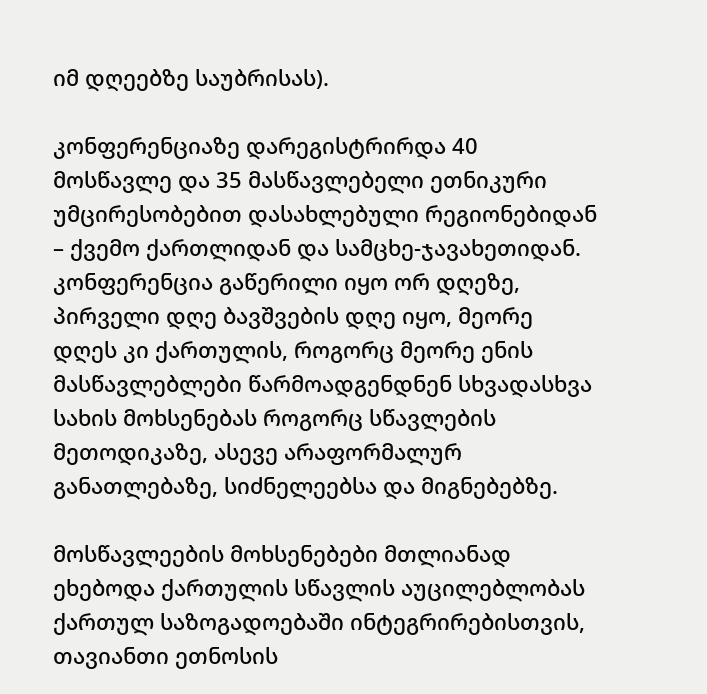იმ დღეებზე საუბრისას).

კონფერენციაზე დარეგისტრირდა 40 მოსწავლე და 35 მასწავლებელი ეთნიკური უმცირესობებით დასახლებული რეგიონებიდან – ქვემო ქართლიდან და სამცხე-ჯავახეთიდან. კონფერენცია გაწერილი იყო ორ დღეზე, პირველი დღე ბავშვების დღე იყო, მეორე დღეს კი ქართულის, როგორც მეორე ენის მასწავლებლები წარმოადგენდნენ სხვადასხვა სახის მოხსენებას როგორც სწავლების მეთოდიკაზე, ასევე არაფორმალურ განათლებაზე, სიძნელეებსა და მიგნებებზე.

მოსწავლეების მოხსენებები მთლიანად ეხებოდა ქართულის სწავლის აუცილებლობას ქართულ საზოგადოებაში ინტეგრირებისთვის, თავიანთი ეთნოსის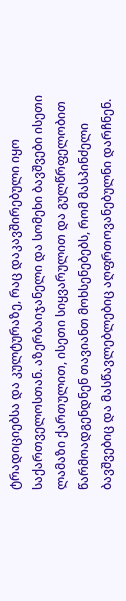ტრადიციებსა და კულტურაზე, რაც დაკავშირებული იყო საქართველოსთან. აზერბაიჯანელი და სომეხი ბავშვები ისეთი ლამაზი ქართულით, ისეთი სიყვარულით და გულწრფელობით წარმოადგენდნენ თავიანთ მოხსენებებს, რომ მასპინძელი ბავშვებიც და მასწავლებლებიც აღფრთოვანებულნი დარჩნენ.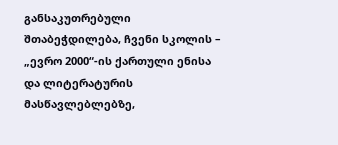განსაკუთრებული შთაბეჭდილება, ჩვენი სკოლის – „ევრო 2000“-ის ქართული ენისა და ლიტერატურის მასწავლებლებზე,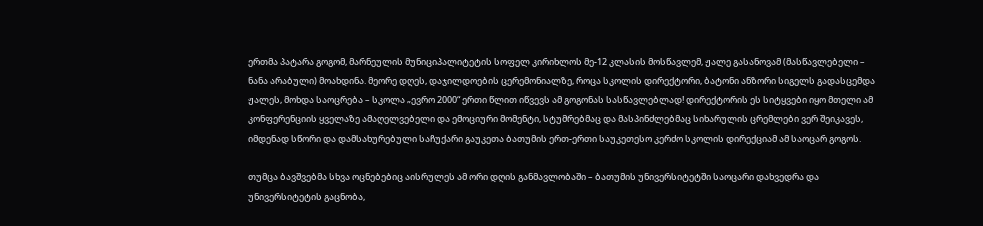ერთმა პატარა გოგომ, მარნეულის მუნიციპალიტეტის სოფელ კირიხლოს მე-12 კლასის მოსწავლემ, ჟალე გასანოვამ (მასწავლებელი – ნანა არაბული) მოახდინა. მეორე დღეს, დაჯილდოების ცერემონიალზე, როცა სკოლის დირექტორი, ბატონი ანზორი სიგელს გადასცემდა ჟალეს, მოხდა საოცრება – სკოლა „ევრო 2000“ ერთი წლით იწვევს ამ გოგონას სასწავლებლად! დირექტორის ეს სიტყვები იყო მთელი ამ კონფერენციის ყველაზე ამაღელვებელი და ემოციური მომენტი, სტუმრებმაც და მასპინძლებმაც სიხარულის ცრემლები ვერ შეიკავეს, იმდენად სწორი და დამსახურებული საჩუქარი გაუკეთა ბათუმის ერთ-ერთი საუკეთესო კერძო სკოლის დირექციამ ამ საოცარ გოგოს.

თუმცა ბავშვებმა სხვა ოცნებებიც აისრულეს ამ ორი დღის განმავლობაში – ბათუმის უნივერსიტეტში საოცარი დახვედრა და უნივერსიტეტის გაცნობა,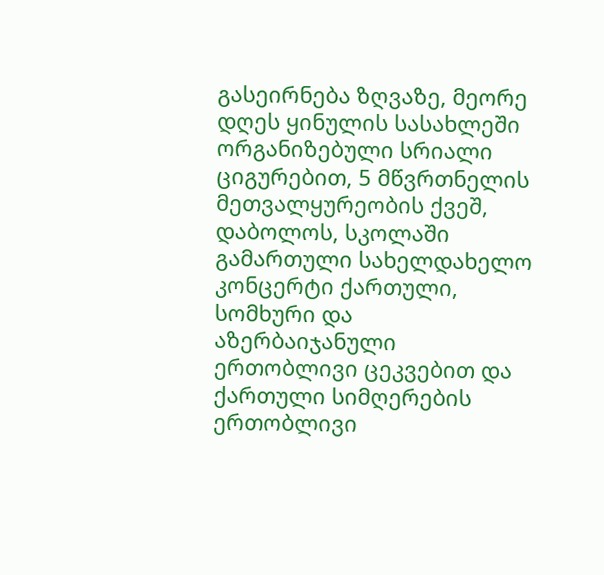გასეირნება ზღვაზე, მეორე დღეს ყინულის სასახლეში ორგანიზებული სრიალი ციგურებით, 5 მწვრთნელის მეთვალყურეობის ქვეშ, დაბოლოს, სკოლაში გამართული სახელდახელო კონცერტი ქართული, სომხური და აზერბაიჯანული ერთობლივი ცეკვებით და ქართული სიმღერების ერთობლივი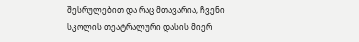შესრულებით და რაც მთავარია, ჩვენი სკოლის თეატრალური დასის მიერ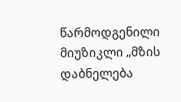წარმოდგენილი მიუზიკლი „მზის დაბნელება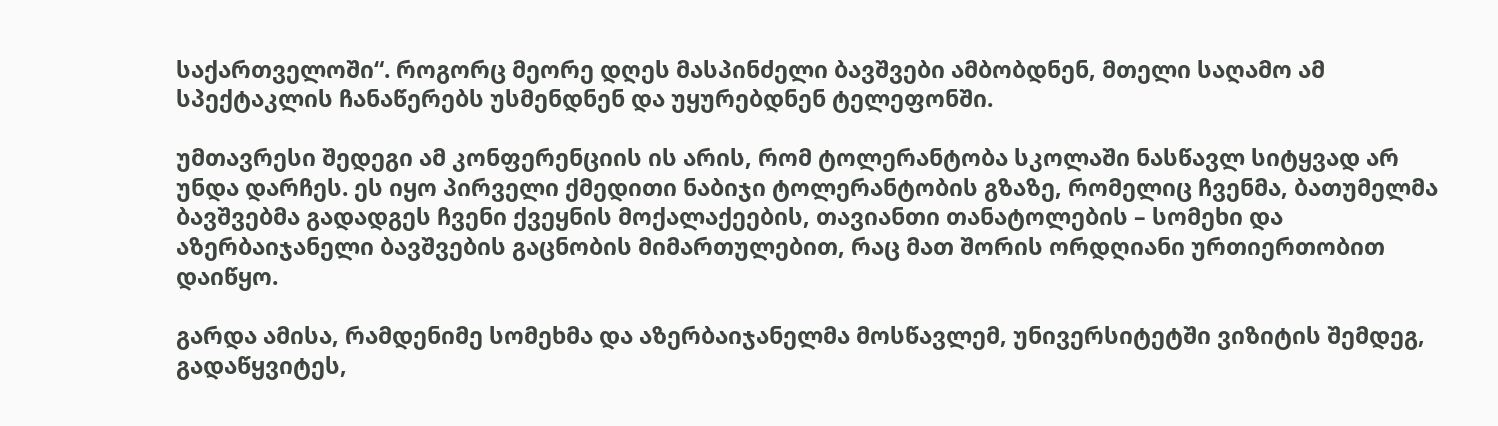საქართველოში“. როგორც მეორე დღეს მასპინძელი ბავშვები ამბობდნენ, მთელი საღამო ამ სპექტაკლის ჩანაწერებს უსმენდნენ და უყურებდნენ ტელეფონში.

უმთავრესი შედეგი ამ კონფერენციის ის არის, რომ ტოლერანტობა სკოლაში ნასწავლ სიტყვად არ უნდა დარჩეს. ეს იყო პირველი ქმედითი ნაბიჯი ტოლერანტობის გზაზე, რომელიც ჩვენმა, ბათუმელმა ბავშვებმა გადადგეს ჩვენი ქვეყნის მოქალაქეების, თავიანთი თანატოლების – სომეხი და აზერბაიჯანელი ბავშვების გაცნობის მიმართულებით, რაც მათ შორის ორდღიანი ურთიერთობით დაიწყო.

გარდა ამისა, რამდენიმე სომეხმა და აზერბაიჯანელმა მოსწავლემ, უნივერსიტეტში ვიზიტის შემდეგ, გადაწყვიტეს,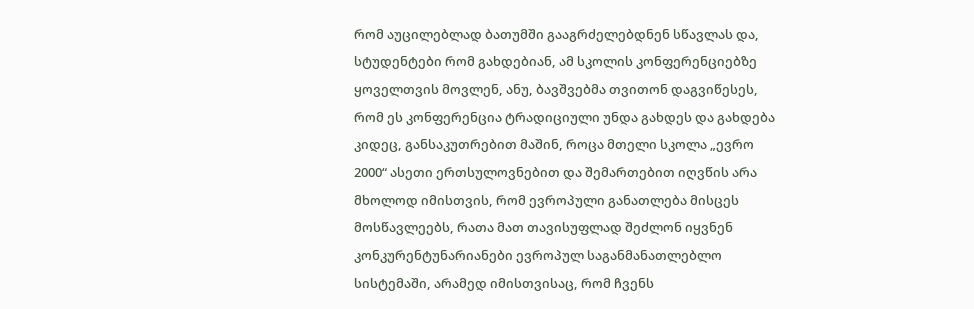რომ აუცილებლად ბათუმში გააგრძელებდნენ სწავლას და, სტუდენტები რომ გახდებიან, ამ სკოლის კონფერენციებზე ყოველთვის მოვლენ, ანუ, ბავშვებმა თვითონ დაგვიწესეს, რომ ეს კონფერენცია ტრადიციული უნდა გახდეს და გახდება კიდეც, განსაკუთრებით მაშინ, როცა მთელი სკოლა „ევრო 2000“ ასეთი ერთსულოვნებით და შემართებით იღვწის არა მხოლოდ იმისთვის, რომ ევროპული განათლება მისცეს მოსწავლეებს, რათა მათ თავისუფლად შეძლონ იყვნენ კონკურენტუნარიანები ევროპულ საგანმანათლებლო სისტემაში, არამედ იმისთვისაც, რომ ჩვენს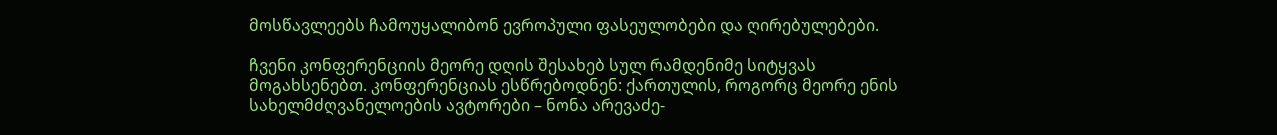მოსწავლეებს ჩამოუყალიბონ ევროპული ფასეულობები და ღირებულებები.

ჩვენი კონფერენციის მეორე დღის შესახებ სულ რამდენიმე სიტყვას მოგახსენებთ. კონფერენციას ესწრებოდნენ: ქართულის, როგორც მეორე ენის სახელმძღვანელოების ავტორები – ნონა არევაძე-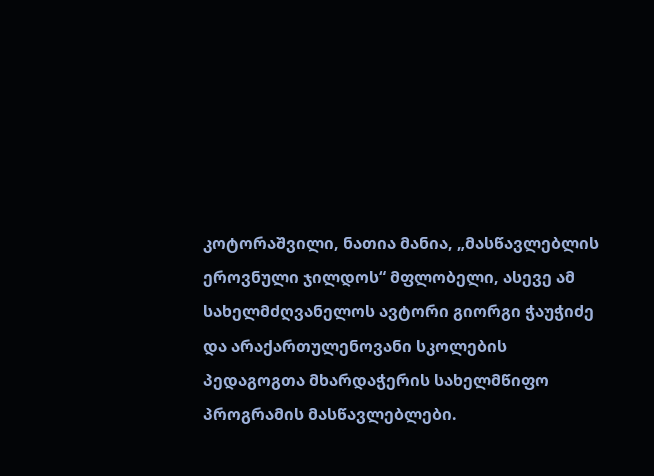კოტორაშვილი, ნათია მანია, „მასწავლებლის ეროვნული ჯილდოს“ მფლობელი, ასევე ამ სახელმძღვანელოს ავტორი გიორგი ჭაუჭიძე და არაქართულენოვანი სკოლების პედაგოგთა მხარდაჭერის სახელმწიფო პროგრამის მასწავლებლები.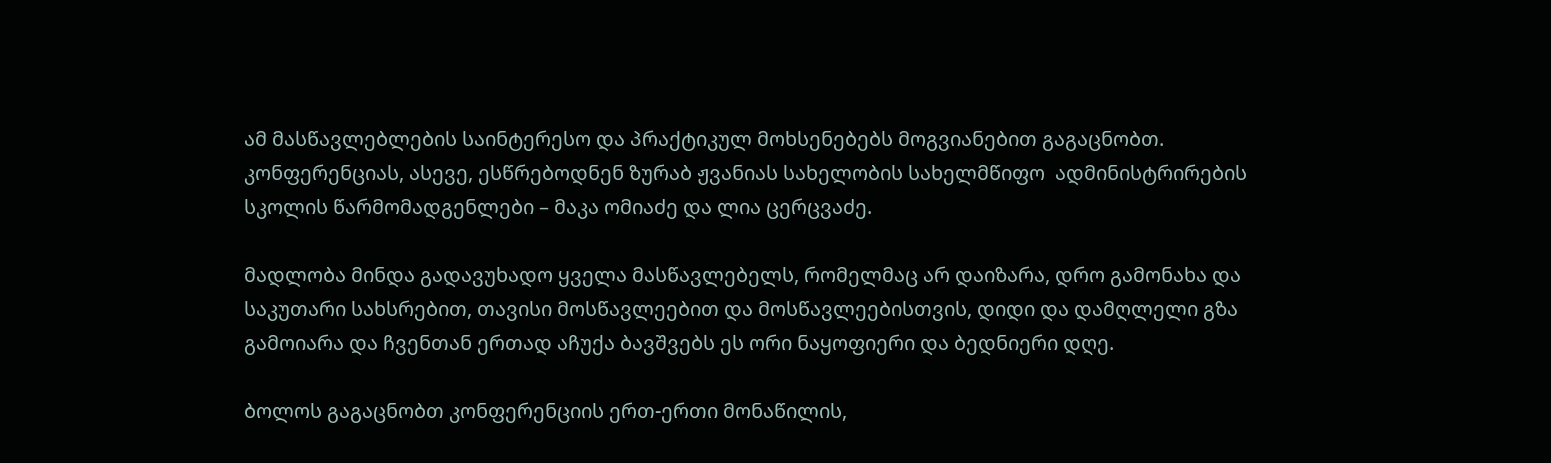ამ მასწავლებლების საინტერესო და პრაქტიკულ მოხსენებებს მოგვიანებით გაგაცნობთ. კონფერენციას, ასევე, ესწრებოდნენ ზურაბ ჟვანიას სახელობის სახელმწიფო  ადმინისტრირების სკოლის წარმომადგენლები – მაკა ომიაძე და ლია ცერცვაძე.

მადლობა მინდა გადავუხადო ყველა მასწავლებელს, რომელმაც არ დაიზარა, დრო გამონახა და საკუთარი სახსრებით, თავისი მოსწავლეებით და მოსწავლეებისთვის, დიდი და დამღლელი გზა გამოიარა და ჩვენთან ერთად აჩუქა ბავშვებს ეს ორი ნაყოფიერი და ბედნიერი დღე.

ბოლოს გაგაცნობთ კონფერენციის ერთ-ერთი მონაწილის,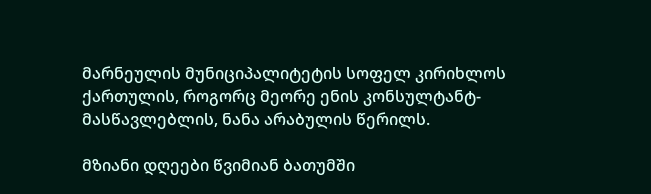მარნეულის მუნიციპალიტეტის სოფელ კირიხლოს ქართულის, როგორც მეორე ენის კონსულტანტ-მასწავლებლის, ნანა არაბულის წერილს.

მზიანი დღეები წვიმიან ბათუმში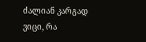ძალიან კარგად ვიცი, რა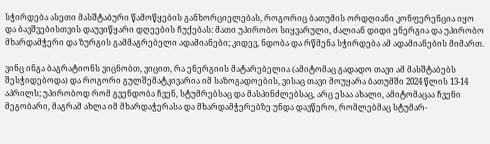სჭირდება ასეთი მასშტაბური წამოწყების განხორციელებას, როგორიც ბათუმის ორდღიანი კონფერენცია იყო და ბავშვებისთვის დაუვიწყარი დღეების ჩუქებას: მათი უპირობო სიყვარული, ძალიან დიდი ენერგია და უპირობო მხარდამჭერი და ზურგის გამმაგრებელი ადამიანები; კიდევ, ნდობა და რწმენა სჭირდება ამ ადამიანების მიმართ.

ვინც ინგა ბაგრატიონს ვიცნობთ, ვიცით, რა ენერგიის მატარებელია (ამიტომაც გადადო თავი ამ მასშტაბებს შესჭიდებოდა) და როგორი გულშემატკივარია იმ საზოგადოების, ვისაც თავი მოუყარა ბათუმში 2024 წლის 13-14 აპრილს; უპირობოდ რომ გვენდობა ჩვენ, სტუმრებსაც და მასპინძლებსაც, არც ესაა ახალი, ამიტომაცაა ჩვენი მეგობარი, მაგრამ ახლა იმ მხარდაჭერასა და მხარდამჭერებზე უნდა დავწერო, რომლებმაც სტუმარ-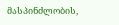მასპინძლობის,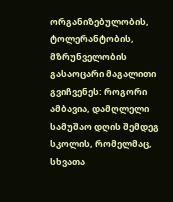ორგანიზებულობის, ტოლერანტობის, მზრუნველობის გასაოცარი მაგალითი გვიჩვენეს: როგორი ამბავია, დამღლელი სამუშაო დღის შემდეგ სკოლის, რომელმაც, სხვათა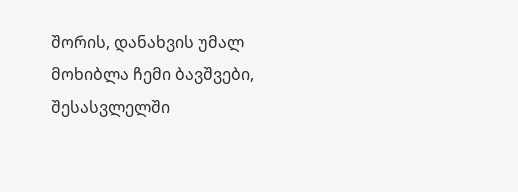შორის, დანახვის უმალ მოხიბლა ჩემი ბავშვები, შესასვლელში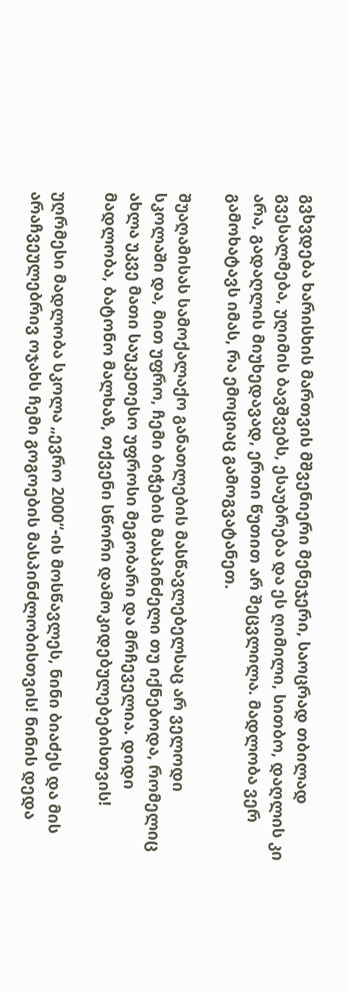გვხვდება ხარისხის მართვის მშვენიერი მენეჯერი, საოცრად თბილად გვესალმება, უღიმის ბავშვებს, ესაუბრება და ეს ღიმილი, სითბო, დაღლის კი არა, გადაღლის მიუხედავად, ერთი წუთით არ შეცვლილა. მადლობა ვერ გამოხატავს იმას, რა ემოციაც გამოგვატანეთ.

შუაღამისას სამოქალაქო განათლების მასწავლებელსაც არ ველოდი სკოლაში და, მით უფრო, ჩემი ბიჭების მასპინძელი თუ იქნებოდა, რომელიც ახლა უკვე მათი საუკეთესო უფროსი მეგობარი და მრჩეველია. დიდი მადლობა, ბატონო მალხაზ, თქვენი სწორი დამოკიდებულებებისთვის!

უღრმესი მადლობა სკოლა „ევრო 2000“-ის მოსწავლეს, ნინი ბიაძეს და მის არაჩვეულებრივ ოჯახს ჩემი გოგოების მასპინძლობისთვის! ნინის დედა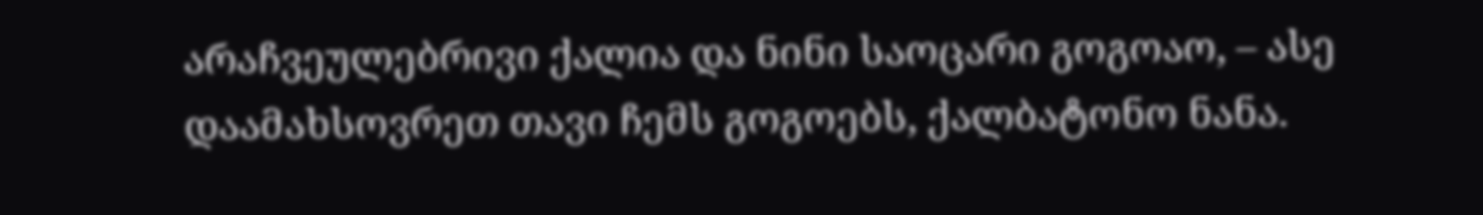არაჩვეულებრივი ქალია და ნინი საოცარი გოგოაო, – ასე დაამახსოვრეთ თავი ჩემს გოგოებს, ქალბატონო ნანა.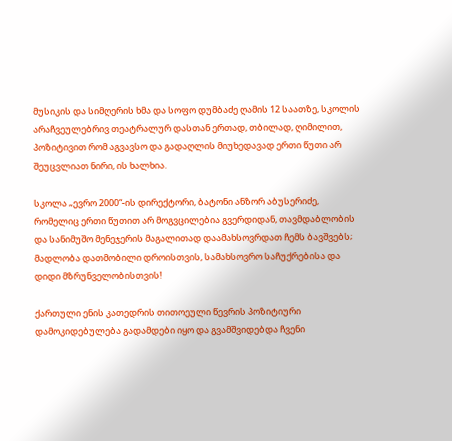მუსიკის და სიმღერის ხმა და სოფო დუმბაძე ღამის 12 საათზე, სკოლის არაჩვეულებრივ თეატრალურ დასთან ერთად, თბილად, ღიმილით, პოზიტივით რომ აგვავსო და გადაღლის მიუხედავად ერთი წუთი არ შეუცვლიათ ნირი, ის ხალხია.

სკოლა „ევრო 2000“-ის დირექტორი, ბატონი ანზორ აბუსერიძე, რომელიც ერთი წუთით არ მოგვცილებია გვერდიდან, თავმდაბლობის და სანიმუშო მენეჯერის მაგალითად დაამახსოვრდათ ჩემს ბავშვებს; მადლობა დათმობილი დროისთვის, სამახსოვრო საჩუქრებისა და დიდი მზრუნველობისთვის!

ქართული ენის კათედრის თითოეული წევრის პოზიტიური დამოკიდებულება გადამდები იყო და გვამშვიდებდა ჩვენი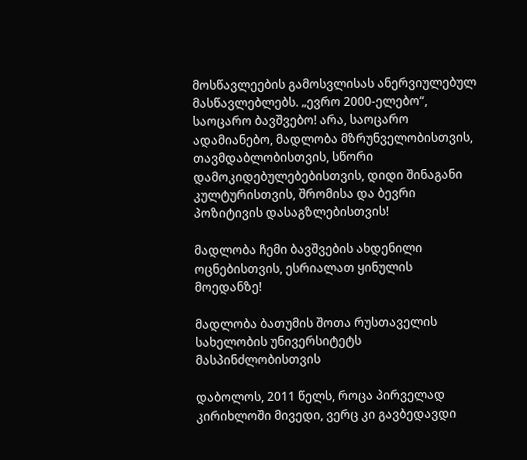მოსწავლეების გამოსვლისას ანერვიულებულ მასწავლებლებს. „ევრო 2000-ელებო“, საოცარო ბავშვებო! არა, საოცარო ადამიანებო, მადლობა მზრუნველობისთვის, თავმდაბლობისთვის, სწორი დამოკიდებულებებისთვის, დიდი შინაგანი კულტურისთვის, შრომისა და ბევრი პოზიტივის დასაგზლებისთვის!

მადლობა ჩემი ბავშვების ახდენილი ოცნებისთვის, ესრიალათ ყინულის მოედანზე!

მადლობა ბათუმის შოთა რუსთაველის სახელობის უნივერსიტეტს მასპინძლობისთვის

დაბოლოს, 2011 წელს, როცა პირველად კირიხლოში მივედი, ვერც კი გავბედავდი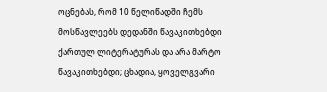ოცნებას, რომ 10 წელიწადში ჩემს მოსწავლეებს დედანში წავაკითხებდი ქართულ ლიტერატურას და არა მარტო წავაკითხებდი; ცხადია, ყოველგვარი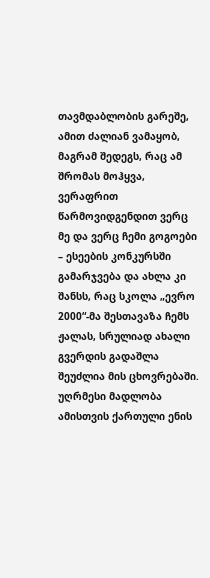თავმდაბლობის გარეშე, ამით ძალიან ვამაყობ, მაგრამ შედეგს, რაც ამ შრომას მოჰყვა, ვერაფრით წარმოვიდგენდით ვერც მე და ვერც ჩემი გოგოები – ესეების კონკურსში გამარჯვება და ახლა კი შანსს, რაც სკოლა „ევრო 2000“-მა შესთავაზა ჩემს ჟალას, სრულიად ახალი გვერდის გადაშლა შეუძლია მის ცხოვრებაში. უღრმესი მადლობა ამისთვის ქართული ენის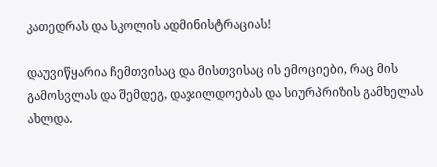კათედრას და სკოლის ადმინისტრაციას!

დაუვიწყარია ჩემთვისაც და მისთვისაც ის ემოციები, რაც მის გამოსვლას და შემდეგ, დაჯილდოებას და სიურპრიზის გამხელას ახლდა.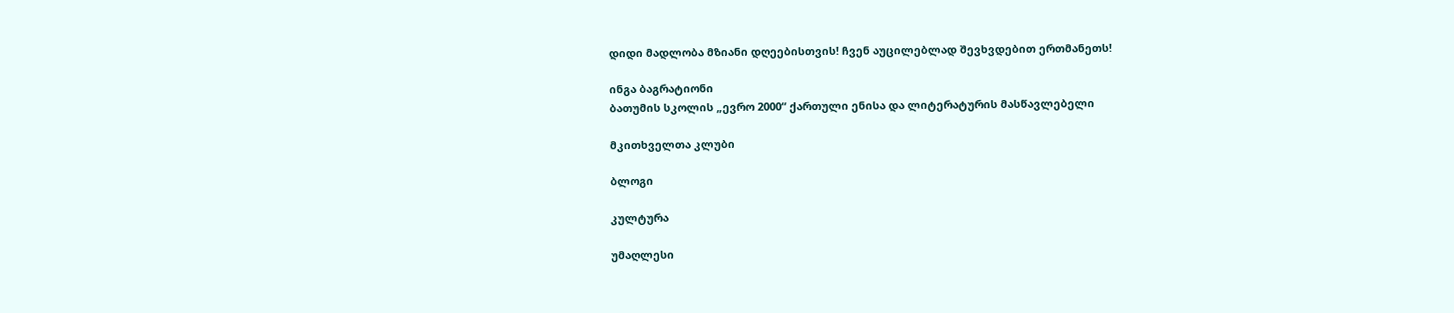დიდი მადლობა მზიანი დღეებისთვის! ჩვენ აუცილებლად შევხვდებით ერთმანეთს!

ინგა ბაგრატიონი
ბათუმის სკოლის „ევრო 2000“ ქართული ენისა და ლიტერატურის მასწავლებელი

მკითხველთა კლუბი

ბლოგი

კულტურა

უმაღლესი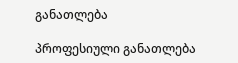განათლება

პროფესიული განათლება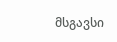მსგავსი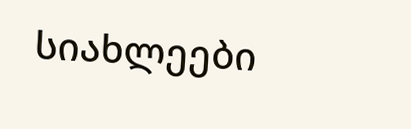სიახლეები